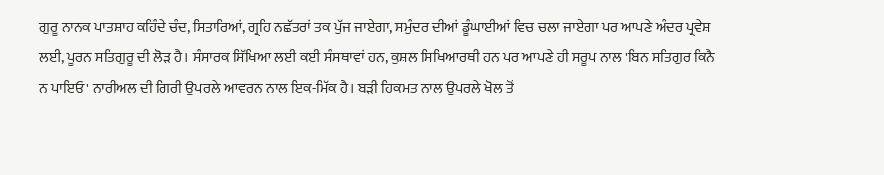ਗੁਰੂ ਨਾਨਕ ਪਾਤਸ਼ਾਹ ਕਹਿੰਦੇ ਚੰਦ, ਸਿਤਾਰਿਆਂ, ਗ੍ਰਹਿ ਨਛੱਤਰਾਂ ਤਕ ਪੁੱਜ ਜਾਏਗਾ, ਸਮੁੰਦਰ ਦੀਆਂ ਡੂੰਘਾਈਆਂ ਵਿਚ ਚਲਾ ਜਾਏਗਾ ਪਰ ਆਪਣੇ ਅੰਦਰ ਪ੍ਰਵੇਸ਼ ਲਈ, ਪੂਰਨ ਸਤਿਗੁਰੂ ਦੀ ਲੋੜ ਹੈ। ਸੰਸਾਰਕ ਸਿੱਖਿਆ ਲਈ ਕਈ ਸੰਸਥਾਵਾਂ ਹਨ, ਕੁਸ਼ਲ ਸਿਖਿਆਰਥੀ ਹਨ ਪਰ ਆਪਣੇ ਹੀ ਸਰੂਪ ਨਾਲ 'ਬਿਨ ਸਤਿਗੁਰ ਕਿਨੈ ਨ ਪਾਇਓ' ਨਾਰੀਅਲ ਦੀ ਗਿਰੀ ਉਪਰਲੇ ਆਵਰਨ ਨਾਲ ਇਕ-ਮਿੱਕ ਹੈ। ਬੜੀ ਹਿਕਮਤ ਨਾਲ ਉਪਰਲੇ ਖੋਲ ਤੋਂ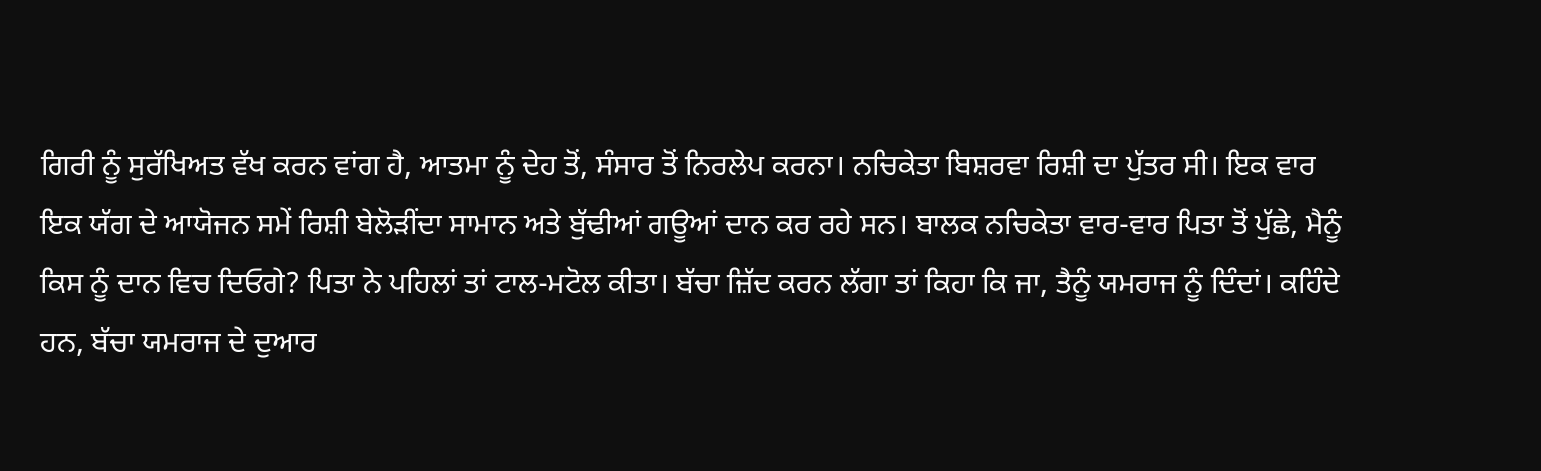ਗਿਰੀ ਨੂੰ ਸੁਰੱਖਿਅਤ ਵੱਖ ਕਰਨ ਵਾਂਗ ਹੈ, ਆਤਮਾ ਨੂੰ ਦੇਹ ਤੋਂ, ਸੰਸਾਰ ਤੋਂ ਨਿਰਲੇਪ ਕਰਨਾ। ਨਚਿਕੇਤਾ ਬਿਸ਼ਰਵਾ ਰਿਸ਼ੀ ਦਾ ਪੁੱਤਰ ਸੀ। ਇਕ ਵਾਰ ਇਕ ਯੱਗ ਦੇ ਆਯੋਜਨ ਸਮੇਂ ਰਿਸ਼ੀ ਬੇਲੋੜੀਂਦਾ ਸਾਮਾਨ ਅਤੇ ਬੁੱਢੀਆਂ ਗਊਆਂ ਦਾਨ ਕਰ ਰਹੇ ਸਨ। ਬਾਲਕ ਨਚਿਕੇਤਾ ਵਾਰ-ਵਾਰ ਪਿਤਾ ਤੋਂ ਪੁੱਛੇ, ਮੈਨੂੰ ਕਿਸ ਨੂੰ ਦਾਨ ਵਿਚ ਦਿਓਗੇ? ਪਿਤਾ ਨੇ ਪਹਿਲਾਂ ਤਾਂ ਟਾਲ-ਮਟੋਲ ਕੀਤਾ। ਬੱਚਾ ਜ਼ਿੱਦ ਕਰਨ ਲੱਗਾ ਤਾਂ ਕਿਹਾ ਕਿ ਜਾ, ਤੈਨੂੰ ਯਮਰਾਜ ਨੂੰ ਦਿੰਦਾਂ। ਕਹਿੰਦੇ ਹਨ, ਬੱਚਾ ਯਮਰਾਜ ਦੇ ਦੁਆਰ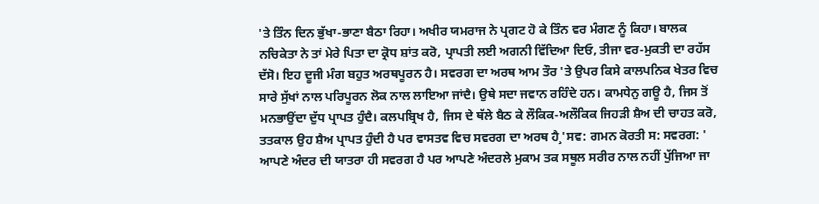'ਤੇ ਤਿੰਨ ਦਿਨ ਭੁੱਖਾ-ਭਾਣਾ ਬੈਠਾ ਰਿਹਾ। ਅਖੀਰ ਯਮਰਾਜ ਨੇ ਪ੍ਰਗਟ ਹੋ ਕੇ ਤਿੰਨ ਵਰ ਮੰਗਣ ਨੂੰ ਕਿਹਾ। ਬਾਲਕ ਨਚਿਕੇਤਾ ਨੇ ਤਾਂ ਮੇਰੇ ਪਿਤਾ ਦਾ ਕ੍ਰੋਧ ਸ਼ਾਂਤ ਕਰੋ, ਪ੍ਰਾਪਤੀ ਲਈ ਅਗਨੀ ਵਿੱਦਿਆ ਦਿਓ, ਤੀਜਾ ਵਰ-ਮੁਕਤੀ ਦਾ ਰਹੱਸ ਦੱਸੋ। ਇਹ ਦੂਜੀ ਮੰਗ ਬਹੁਤ ਅਰਥਪੂਰਨ ਹੈ। ਸਵਰਗ ਦਾ ਅਰਥ ਆਮ ਤੌਰ 'ਤੇ ਉਪਰ ਕਿਸੇ ਕਾਲਪਨਿਕ ਖੇਤਰ ਵਿਚ ਸਾਰੇ ਸੁੱਖਾਂ ਨਾਲ ਪਰਿਪੂਰਨ ਲੋਕ ਨਾਲ ਲਾਇਆ ਜਾਂਦੈ। ਉਥੇ ਸਦਾ ਜਵਾਨ ਰਹਿੰਦੇ ਹਨ। ਕਾਮਧੇਨੁ ਗਊ ਹੈ, ਜਿਸ ਤੋਂ ਮਨਭਾਉਂਦਾ ਦੁੱਧ ਪ੍ਰਾਪਤ ਹੁੰਦੈ। ਕਲਪਬ੍ਰਿਖ ਹੈ, ਜਿਸ ਦੇ ਥੱਲੇ ਬੈਠ ਕੇ ਲੌਕਿਕ-ਅਲੌਕਿਕ ਜਿਹੜੀ ਸ਼ੈਅ ਦੀ ਚਾਹਤ ਕਰੋ, ਤਤਕਾਲ ਉਹ ਸ਼ੈਅ ਪ੍ਰਾਪਤ ਹੁੰਦੀ ਹੈ ਪਰ ਵਾਸਤਵ ਵਿਚ ਸਵਰਗ ਦਾ ਅਰਥ ਹੈ¸'ਸਵ: ਗਮਨ ਕੋਰਤੀ ਸ: ਸਵਰਗ: '
ਆਪਣੇ ਅੰਦਰ ਦੀ ਯਾਤਰਾ ਹੀ ਸਵਰਗ ਹੈ ਪਰ ਆਪਣੇ ਅੰਦਰਲੇ ਮੁਕਾਮ ਤਕ ਸਥੂਲ ਸਰੀਰ ਨਾਲ ਨਹੀਂ ਪੁੱਜਿਆ ਜਾ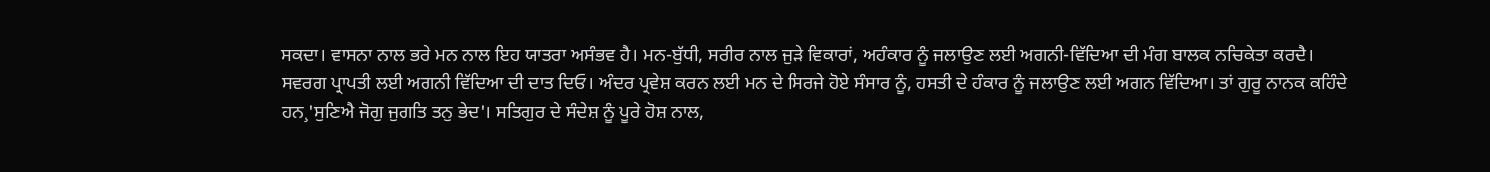ਸਕਦਾ। ਵਾਸਨਾ ਨਾਲ ਭਰੇ ਮਨ ਨਾਲ ਇਹ ਯਾਤਰਾ ਅਸੰਭਵ ਹੈ। ਮਨ-ਬੁੱਧੀ, ਸਰੀਰ ਨਾਲ ਜੁੜੇ ਵਿਕਾਰਾਂ, ਅਹੰਕਾਰ ਨੂੰ ਜਲਾਉਣ ਲਈ ਅਗਨੀ-ਵਿੱਦਿਆ ਦੀ ਮੰਗ ਬਾਲਕ ਨਚਿਕੇਤਾ ਕਰਦੈ। ਸਵਰਗ ਪ੍ਰਾਪਤੀ ਲਈ ਅਗਨੀ ਵਿੱਦਿਆ ਦੀ ਦਾਤ ਦਿਓ। ਅੰਦਰ ਪ੍ਰਵੇਸ਼ ਕਰਨ ਲਈ ਮਨ ਦੇ ਸਿਰਜੇ ਹੋਏ ਸੰਸਾਰ ਨੂੰ, ਹਸਤੀ ਦੇ ਹੰਕਾਰ ਨੂੰ ਜਲਾਉਣ ਲਈ ਅਗਨ ਵਿੱਦਿਆ। ਤਾਂ ਗੁਰੂ ਨਾਨਕ ਕਹਿੰਦੇ ਹਨ¸'ਸੁਣਿਐ ਜੋਗੁ ਜੁਗਤਿ ਤਨੁ ਭੇਦ'। ਸਤਿਗੁਰ ਦੇ ਸੰਦੇਸ਼ ਨੂੰ ਪੂਰੇ ਹੋਸ਼ ਨਾਲ,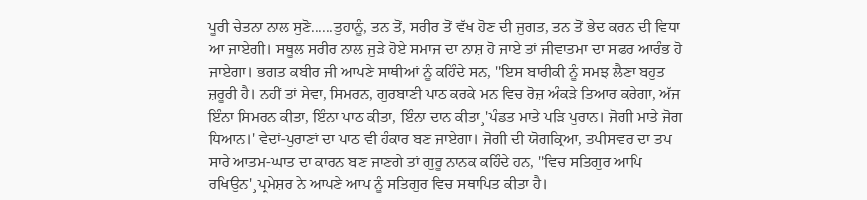ਪੂਰੀ ਚੇਤਨਾ ਨਾਲ ਸੁਣੋ......ਤੁਹਾਨੂੰ, ਤਨ ਤੋਂ, ਸਰੀਰ ਤੋਂ ਵੱਖ ਹੋਣ ਦੀ ਜੁਗਤ, ਤਨ ਤੋਂ ਭੇਦ ਕਰਨ ਦੀ ਵਿਧਾ ਆ ਜਾਏਗੀ। ਸਥੂਲ ਸਰੀਰ ਨਾਲ ਜੁੜੇ ਹੋਏ ਸਮਾਜ ਦਾ ਨਾਸ਼ ਹੋ ਜਾਏ ਤਾਂ ਜੀਵਾਤਮਾ ਦਾ ਸਫਰ ਆਰੰਭ ਹੋ ਜਾਏਗਾ। ਭਗਤ ਕਬੀਰ ਜੀ ਆਪਣੇ ਸਾਥੀਆਂ ਨੂੰ ਕਹਿੰਦੇ ਸਨ, ''ਇਸ ਬਾਰੀਕੀ ਨੂੰ ਸਮਝ ਲੈਣਾ ਬਹੁਤ ਜ਼ਰੂਰੀ ਹੈ। ਨਹੀਂ ਤਾਂ ਸੇਵਾ, ਸਿਮਰਨ, ਗੁਰਬਾਣੀ ਪਾਠ ਕਰਕੇ ਮਨ ਵਿਚ ਰੋਜ਼ ਅੰਕੜੇ ਤਿਆਰ ਕਰੇਗਾ, ਅੱਜ ਇੰਨਾ ਸਿਮਰਨ ਕੀਤਾ, ਇੰਨਾ ਪਾਠ ਕੀਤਾ, ਇੰਨਾ ਦਾਨ ਕੀਤਾ¸'ਪੰਡਤ ਮਾਤੇ ਪੜਿ ਪੁਰਾਨ। ਜੋਗੀ ਮਾਤੇ ਜੋਗ ਧਿਆਨ।' ਵੇਦਾਂ-ਪੁਰਾਣਾਂ ਦਾ ਪਾਠ ਵੀ ਹੰਕਾਰ ਬਣ ਜਾਏਗਾ। ਜੋਗੀ ਦੀ ਯੋਗਕ੍ਰਿਆ, ਤਪੀਸਵਰ ਦਾ ਤਪ ਸਾਰੇ ਆਤਮ-ਘਾਤ ਦਾ ਕਾਰਨ ਬਣ ਜਾਣਗੇ ਤਾਂ ਗੁਰੂ ਨਾਨਕ ਕਹਿੰਦੇ ਹਨ, ''ਵਿਚ ਸਤਿਗੁਰ ਆਪਿ ਰਖਿਉਨ'¸ਪ੍ਰਮੇਸ਼ਰ ਨੇ ਆਪਣੇ ਆਪ ਨੂੰ ਸਤਿਗੁਰ ਵਿਚ ਸਥਾਪਿਤ ਕੀਤਾ ਹੈ।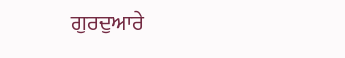ਗੁਰਦੁਆਰੇ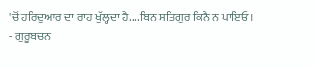'ਚੋਂ ਹਰਿਦੁਆਰ ਦਾ ਰਾਹ ਖੁੱਲ੍ਹਦਾ ਹੈ....ਬਿਨ ਸਤਿਗੁਰ ਕਿਨੈ ਨ ਪਾਇਓ।
- ਗੁਰੂਬਚਨ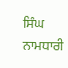ਸਿੰਘ ਨਾਮਧਾਰੀ